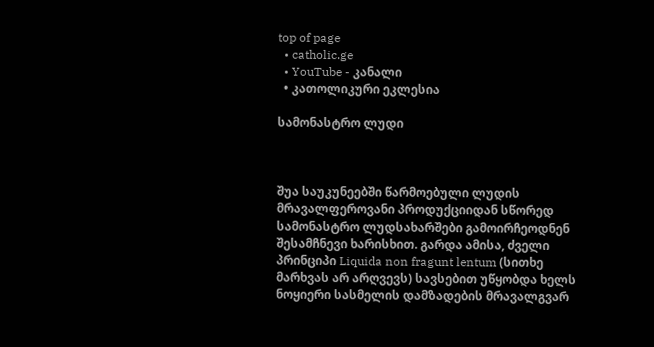top of page
  • catholic.ge
  • YouTube - კანალი
  • კათოლიკური ეკლესია

სამონასტრო ლუდი



შუა საუკუნეებში წარმოებული ლუდის მრავალფეროვანი პროდუქციიდან სწორედ სამონასტრო ლუდსახარშები გამოირჩეოდნენ შესამჩნევი ხარისხით. გარდა ამისა, ძველი პრინციპი Liquida non fragunt lentum (სითხე მარხვას არ არღვევს) სავსებით უწყობდა ხელს ნოყიერი სასმელის დამზადების მრავალგვარ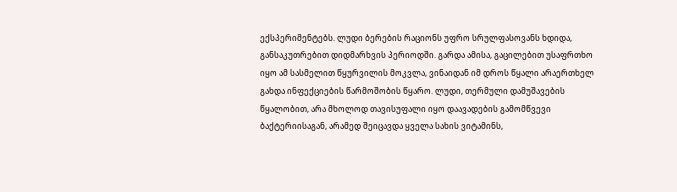ექსპერიმენტებს. ლუდი ბერების რაციონს უფრო სრულფასოვანს ხდიდა, განსაკუთრებით დიდმარხვის პერიოდში. გარდა ამისა, გაცილებით უსაფრთხო იყო ამ სასმელით წყურვილის მოკვლა, ვინაიდან იმ დროს წყალი არაერთხელ გახდა ინფექციების წარმოშობის წყარო. ლუდი, თერმული დამუშავების წყალობით, არა მხოლოდ თავისუფალი იყო დაავადების გამომწვევი ბაქტერიისაგან, არამედ შეიცავდა ყველა სახის ვიტამინს,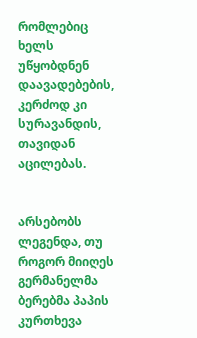რომლებიც ხელს უწყობდნენ დაავადებების, კერძოდ კი სურავანდის, თავიდან აცილებას.


არსებობს ლეგენდა, თუ როგორ მიიღეს გერმანელმა ბერებმა პაპის კურთხევა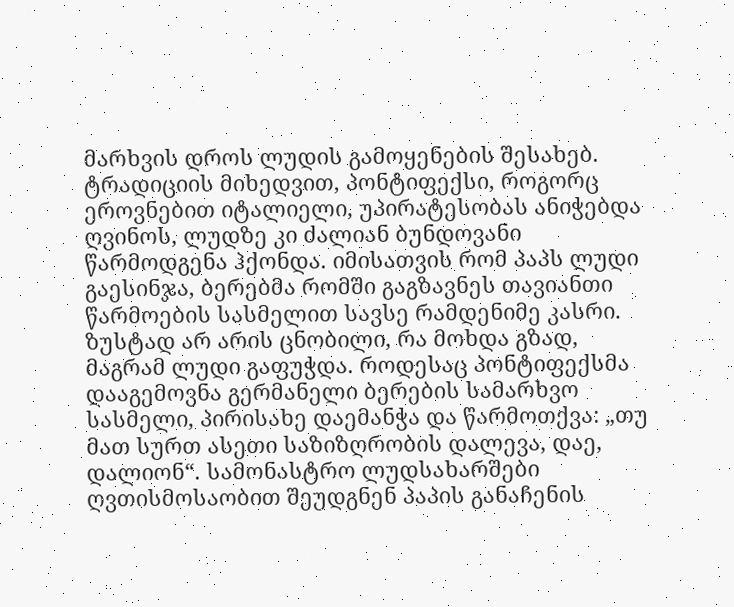მარხვის დროს ლუდის გამოყენების შესახებ. ტრადიციის მიხედვით, პონტიფექსი, როგორც ეროვნებით იტალიელი, უპირატესობას ანიჭებდა ღვინოს, ლუდზე კი ძალიან ბუნდოვანი წარმოდგენა ჰქონდა. იმისათვის რომ პაპს ლუდი გაესინჯა, ბერებმა რომში გაგზავნეს თავიანთი წარმოების სასმელით სავსე რამდენიმე კასრი. ზუსტად არ არის ცნობილი, რა მოხდა გზად, მაგრამ ლუდი გაფუჭდა. როდესაც პონტიფექსმა დააგემოვნა გერმანელი ბერების სამარხვო სასმელი, პირისახე დაემანჭა და წარმოთქვა: „თუ მათ სურთ ასეთი საზიზღრობის დალევა, დაე, დალიონ“. სამონასტრო ლუდსახარშები ღვთისმოსაობით შეუდგნენ პაპის განაჩენის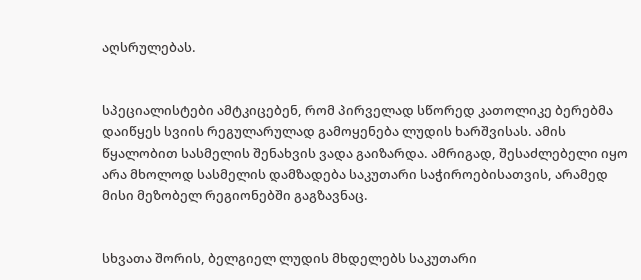აღსრულებას.


სპეციალისტები ამტკიცებენ, რომ პირველად სწორედ კათოლიკე ბერებმა დაიწყეს სვიის რეგულარულად გამოყენება ლუდის ხარშვისას. ამის წყალობით სასმელის შენახვის ვადა გაიზარდა. ამრიგად, შესაძლებელი იყო არა მხოლოდ სასმელის დამზადება საკუთარი საჭიროებისათვის, არამედ მისი მეზობელ რეგიონებში გაგზავნაც.


სხვათა შორის, ბელგიელ ლუდის მხდელებს საკუთარი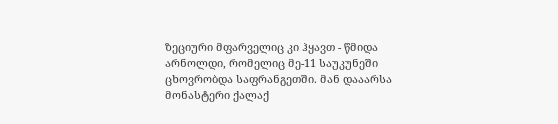ზეციური მფარველიც კი ჰყავთ - წმიდა არნოლდი, რომელიც მე-11 საუკუნეში ცხოვრობდა საფრანგეთში. მან დააარსა მონასტერი ქალაქ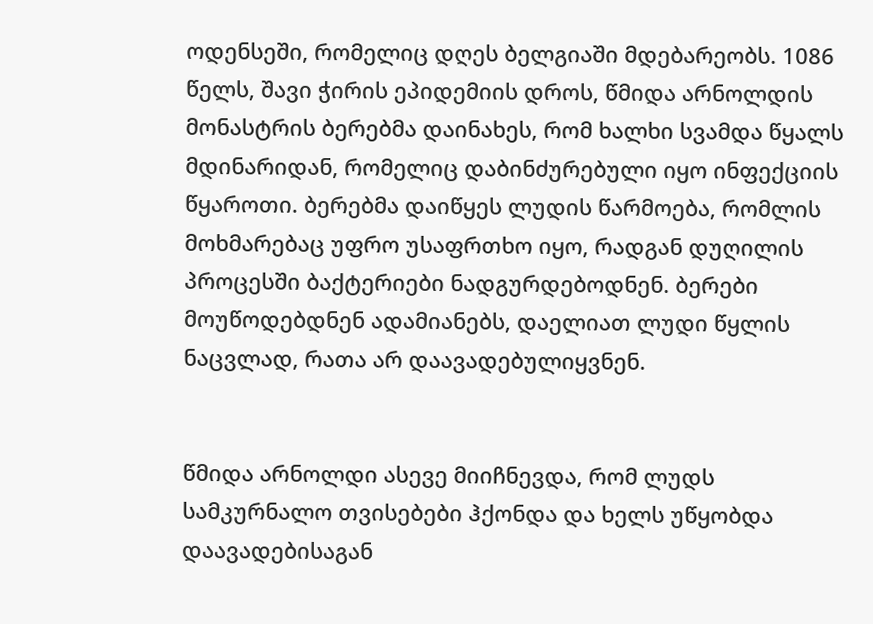ოდენსეში, რომელიც დღეს ბელგიაში მდებარეობს. 1086 წელს, შავი ჭირის ეპიდემიის დროს, წმიდა არნოლდის მონასტრის ბერებმა დაინახეს, რომ ხალხი სვამდა წყალს მდინარიდან, რომელიც დაბინძურებული იყო ინფექციის წყაროთი. ბერებმა დაიწყეს ლუდის წარმოება, რომლის მოხმარებაც უფრო უსაფრთხო იყო, რადგან დუღილის პროცესში ბაქტერიები ნადგურდებოდნენ. ბერები მოუწოდებდნენ ადამიანებს, დაელიათ ლუდი წყლის ნაცვლად, რათა არ დაავადებულიყვნენ.


წმიდა არნოლდი ასევე მიიჩნევდა, რომ ლუდს სამკურნალო თვისებები ჰქონდა და ხელს უწყობდა დაავადებისაგან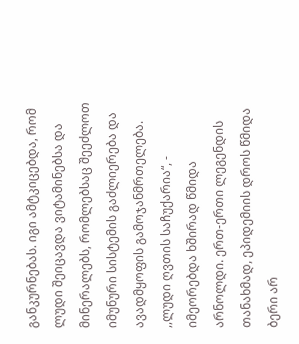განკურნებას. იგი ამტკიცებდა, რომ ლუდი შეიცავდა ვიტამინებსა და მინერალებს, რომლებსაც შეეძლოთ იმუნური სისტემის გაძლიერება და ავადმყოფის გამოჯანმრთელება. ,,ლუდი ღვთის საჩუქარია“, - იმეორებდა ხშირად წმიდა არნოლდი. ერთ-ერთი ლეგენდის თანახმად, ეპიდემიის დროს წმიდა ბერი არ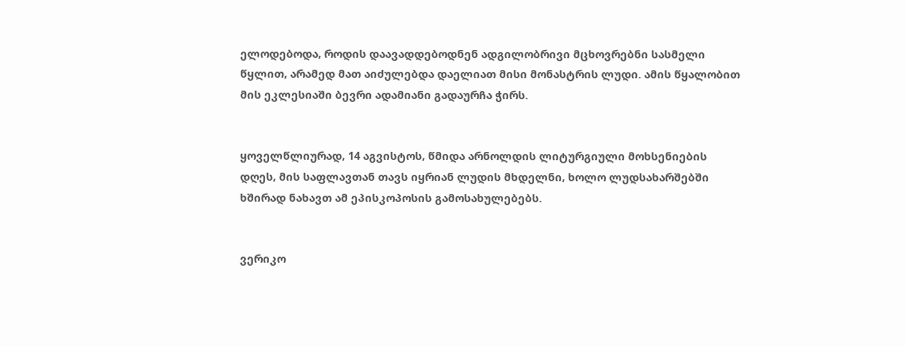ელოდებოდა, როდის დაავადდებოდნენ ადგილობრივი მცხოვრებნი სასმელი წყლით, არამედ მათ აიძულებდა დაელიათ მისი მონასტრის ლუდი. ამის წყალობით მის ეკლესიაში ბევრი ადამიანი გადაურჩა ჭირს.


ყოველწლიურად, 14 აგვისტოს, წმიდა არნოლდის ლიტურგიული მოხსენიების დღეს, მის საფლავთან თავს იყრიან ლუდის მხდელნი, ხოლო ლუდსახარშებში ხშირად ნახავთ ამ ეპისკოპოსის გამოსახულებებს.


ვერიკო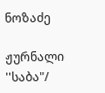ნოზაძე

ჟურნალი ''საბა"/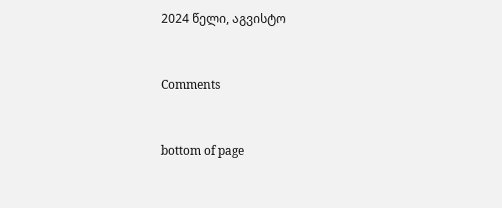2024 წელი, აგვისტო


Comments


bottom of page